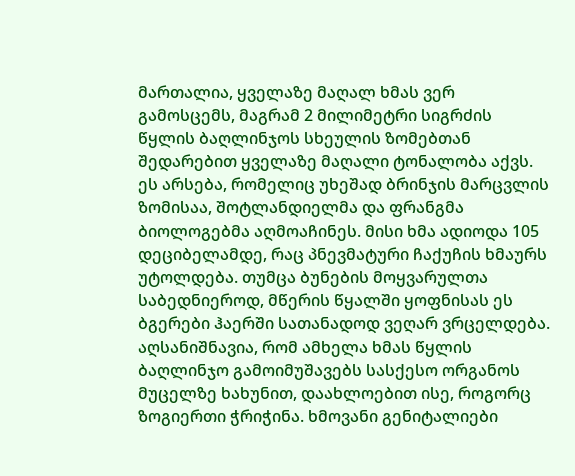მართალია, ყველაზე მაღალ ხმას ვერ გამოსცემს, მაგრამ 2 მილიმეტრი სიგრძის წყლის ბაღლინჯოს სხეულის ზომებთან შედარებით ყველაზე მაღალი ტონალობა აქვს. ეს არსება, რომელიც უხეშად ბრინჯის მარცვლის ზომისაა, შოტლანდიელმა და ფრანგმა ბიოლოგებმა აღმოაჩინეს. მისი ხმა ადიოდა 105 დეციბელამდე, რაც პნევმატური ჩაქუჩის ხმაურს უტოლდება. თუმცა ბუნების მოყვარულთა საბედნიეროდ, მწერის წყალში ყოფნისას ეს ბგერები ჰაერში სათანადოდ ვეღარ ვრცელდება. აღსანიშნავია, რომ ამხელა ხმას წყლის ბაღლინჯო გამოიმუშავებს სასქესო ორგანოს მუცელზე ხახუნით, დაახლოებით ისე, როგორც ზოგიერთი ჭრიჭინა. ხმოვანი გენიტალიები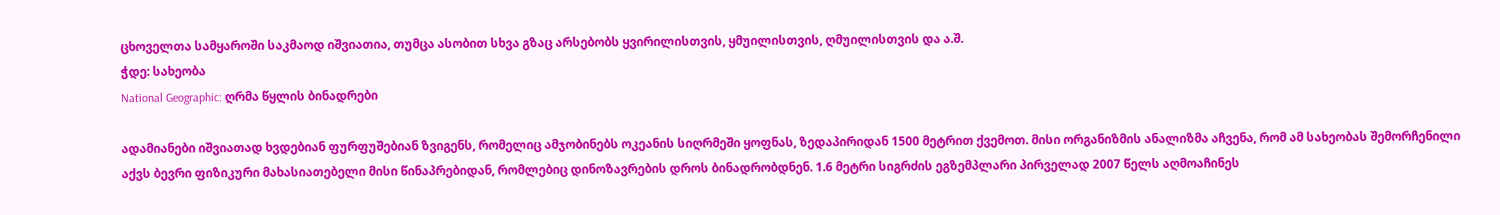ცხოველთა სამყაროში საკმაოდ იშვიათია, თუმცა ასობით სხვა გზაც არსებობს ყვირილისთვის, ყმუილისთვის, ღმუილისთვის და ა.შ.
ჭდე: სახეობა
National Geographic: ღრმა წყლის ბინადრები

ადამიანები იშვიათად ხვდებიან ფურფუშებიან ზვიგენს, რომელიც ამჯობინებს ოკეანის სიღრმეში ყოფნას, ზედაპირიდან 1500 მეტრით ქვემოთ. მისი ორგანიზმის ანალიზმა აჩვენა, რომ ამ სახეობას შემორჩენილი აქვს ბევრი ფიზიკური მახასიათებელი მისი წინაპრებიდან, რომლებიც დინოზავრების დროს ბინადრობდნენ. 1.6 მეტრი სიგრძის ეგზემპლარი პირველად 2007 წელს აღმოაჩინეს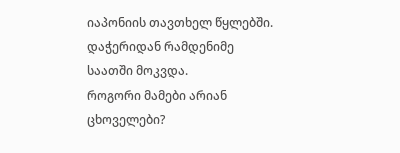იაპონიის თავთხელ წყლებში. დაჭერიდან რამდენიმე საათში მოკვდა.
როგორი მამები არიან ცხოველები?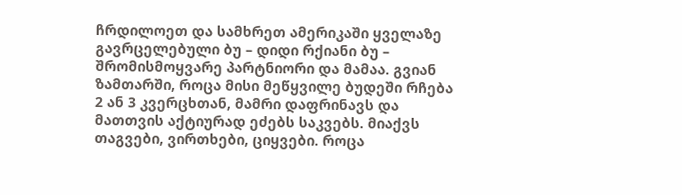ჩრდილოეთ და სამხრეთ ამერიკაში ყველაზე გავრცელებული ბუ – დიდი რქიანი ბუ – შრომისმოყვარე პარტნიორი და მამაა. გვიან ზამთარში, როცა მისი მეწყვილე ბუდეში რჩება 2 ან 3 კვერცხთან, მამრი დაფრინავს და მათთვის აქტიურად ეძებს საკვებს. მიაქვს თაგვები, ვირთხები, ციყვები. როცა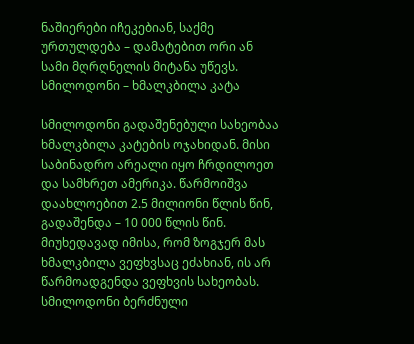ნაშიერები იჩეკებიან, საქმე ურთულდება – დამატებით ორი ან სამი მღრღნელის მიტანა უწევს.
სმილოდონი – ხმალკბილა კატა

სმილოდონი გადაშენებული სახეობაა ხმალკბილა კატების ოჯახიდან. მისი საბინადრო არეალი იყო ჩრდილოეთ და სამხრეთ ამერიკა. წარმოიშვა დაახლოებით 2.5 მილიონი წლის წინ, გადაშენდა – 10 000 წლის წინ. მიუხედავად იმისა, რომ ზოგჯერ მას ხმალკბილა ვეფხვსაც ეძახიან, ის არ წარმოადგენდა ვეფხვის სახეობას. სმილოდონი ბერძნული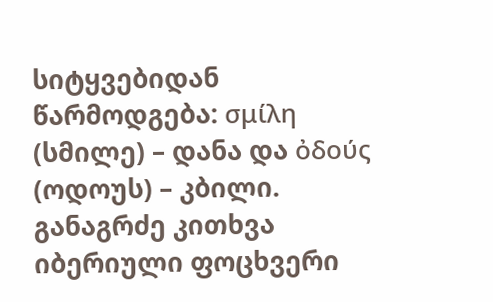სიტყვებიდან წარმოდგება: σμίλη (სმილე) – დანა და ὀδoύς (ოდოუს) – კბილი.
განაგრძე კითხვა
იბერიული ფოცხვერი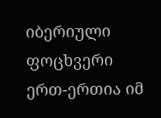იბერიული ფოცხვერი ერთ-ერთია იმ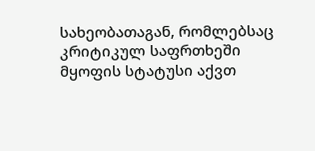სახეობათაგან, რომლებსაც კრიტიკულ საფრთხეში მყოფის სტატუსი აქვთ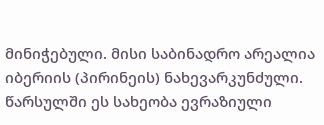მინიჭებული. მისი საბინადრო არეალია იბერიის (პირინეის) ნახევარკუნძული. წარსულში ეს სახეობა ევრაზიული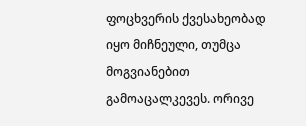ფოცხვერის ქვესახეობად იყო მიჩნეული, თუმცა მოგვიანებით გამოაცალკევეს. ორივე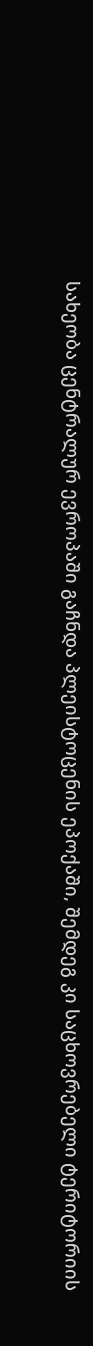სახეობა ცენტრალურ ევროპაში გაჩნდა პლეისტოცენის ეპოქაში, შემდეგ კი საცხოვრებელი ტერიტორიის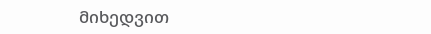მიხედვით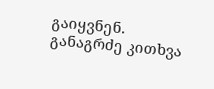გაიყვნენ.
განაგრძე კითხვა